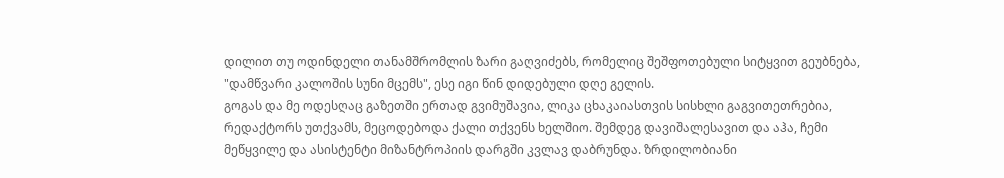დილით თუ ოდინდელი თანამშრომლის ზარი გაღვიძებს, რომელიც შეშფოთებული სიტყვით გეუბნება, "დამწვარი კალოშის სუნი მცემს", ესე იგი წინ დიდებული დღე გელის.
გოგას და მე ოდესღაც გაზეთში ერთად გვიმუშავია, ლიკა ცხაკაიასთვის სისხლი გაგვითეთრებია, რედაქტორს უთქვამს, მეცოდებოდა ქალი თქვენს ხელშიო. შემდეგ დავიშალესავით და აჰა, ჩემი მეწყვილე და ასისტენტი მიზანტროპიის დარგში კვლავ დაბრუნდა. ზრდილობიანი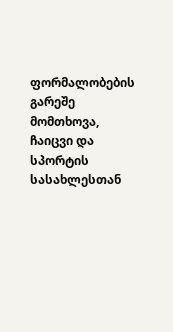ფორმალობების გარეშე მომთხოვა, ჩაიცვი და სპორტის სასახლესთან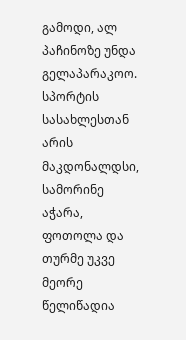გამოდი, ალ პაჩინოზე უნდა გელაპარაკოო. სპორტის სასახლესთან არის მაკდონალდსი, სამორინე აჭარა, ფოთოლა და თურმე უკვე მეორე წელიწადია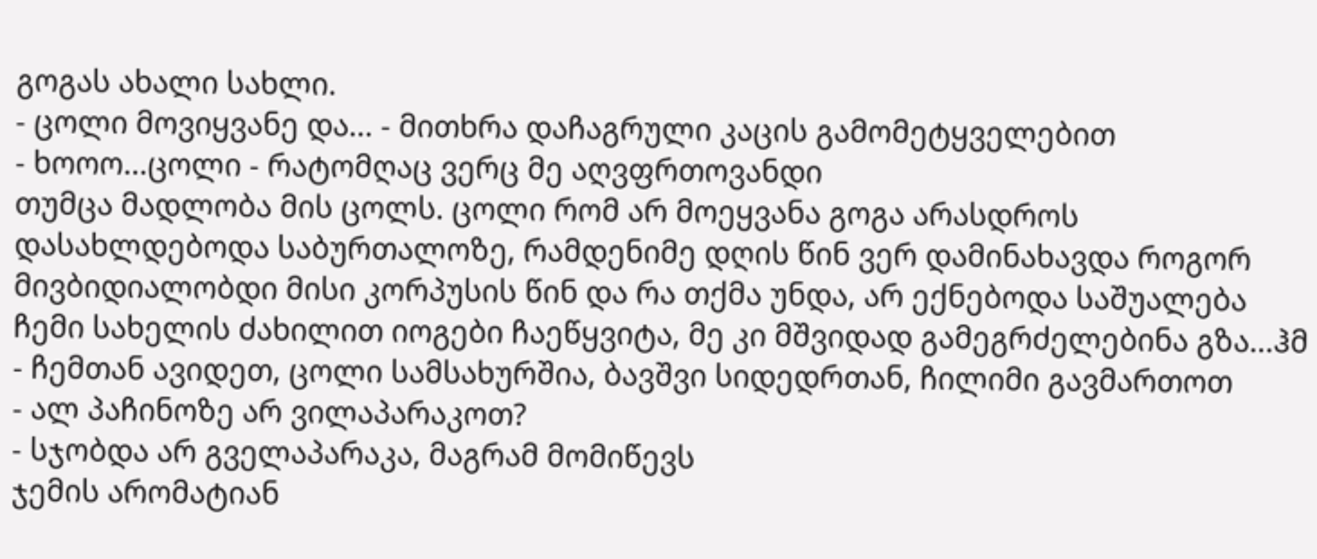გოგას ახალი სახლი.
- ცოლი მოვიყვანე და... - მითხრა დაჩაგრული კაცის გამომეტყველებით
- ხოოო...ცოლი - რატომღაც ვერც მე აღვფრთოვანდი
თუმცა მადლობა მის ცოლს. ცოლი რომ არ მოეყვანა გოგა არასდროს დასახლდებოდა საბურთალოზე, რამდენიმე დღის წინ ვერ დამინახავდა როგორ მივბიდიალობდი მისი კორპუსის წინ და რა თქმა უნდა, არ ექნებოდა საშუალება ჩემი სახელის ძახილით იოგები ჩაეწყვიტა, მე კი მშვიდად გამეგრძელებინა გზა...ჰმ
- ჩემთან ავიდეთ, ცოლი სამსახურშია, ბავშვი სიდედრთან, ჩილიმი გავმართოთ
- ალ პაჩინოზე არ ვილაპარაკოთ?
- სჯობდა არ გველაპარაკა, მაგრამ მომიწევს
ჯემის არომატიან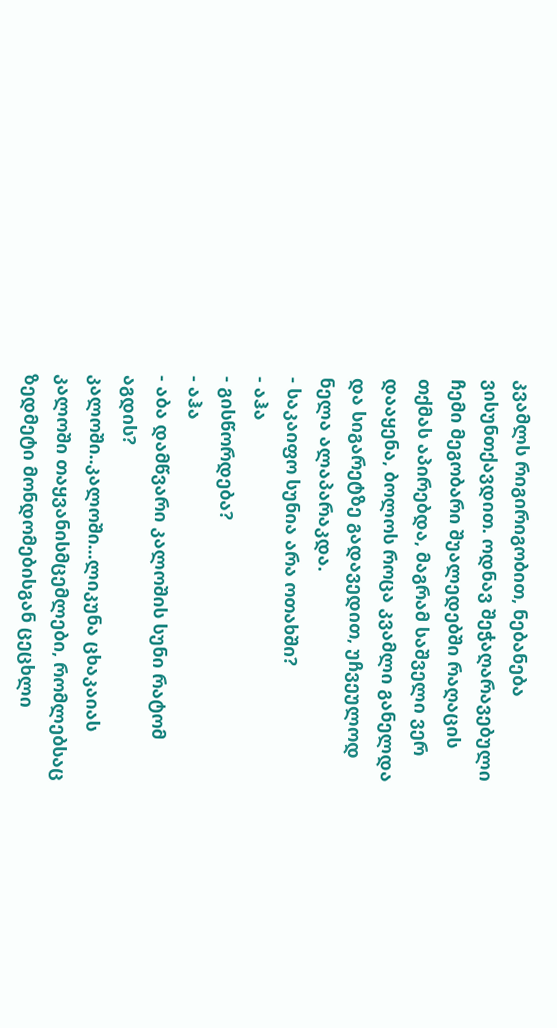კვამლს რიგირიგობით, ნებანება ვისუნთქავდით. ოდნავ შეჭაღარავებული ჩემი მეგობარი შუალედებში რაღაცის თქმას აპირებდა, მაგრამ საშველი ვერ დააყენა, ბოლოს როცა კვამლი განელდა და სიგარეტზე გადავედით, უჩვეულოდ ნელა ალაპარაკდა.
- საკაიფო სუნია არა ოთახში?
- აჰა
- გისწორდება?
- აჰა
- აბა დამწვარი კალოშის სუნი რატომ აგდის?
კალოში..კალოში...ლიკუნა ცხაკაიას კალოში თაყვანისმცემლები, რომლებსაც ზედმეტი მონდომებისგან ცეცხლი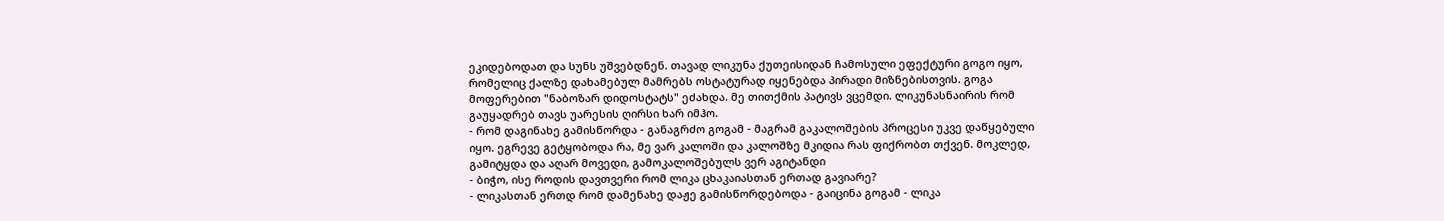ეკიდებოდათ და სუნს უშვებდნენ. თავად ლიკუნა ქუთეისიდან ჩამოსული ეფექტური გოგო იყო, რომელიც ქალზე დახამებულ მამრებს ოსტატურად იყენებდა პირადი მიზნებისთვის. გოგა მოფერებით "ნაბოზარ დიდოსტატს" ეძახდა. მე თითქმის პატივს ვცემდი. ლიკუნასნაირის რომ გაუყადრებ თავს უარესის ღირსი ხარ იმჰო.
- რომ დაგინახე გამისწორდა - განაგრძო გოგამ - მაგრამ გაკალოშების პროცესი უკვე დაწყებული იყო. ეგრევე გეტყობოდა რა, მე ვარ კალოში და კალოშზე მკიდია რას ფიქრობთ თქვენ. მოკლედ, გამიტყდა და აღარ მოვედი, გამოკალოშებულს ვერ აგიტანდი
- ბიჭო, ისე როდის დავთვერი რომ ლიკა ცხაკაიასთან ერთად გავიარე?
- ლიკასთან ერთდ რომ დამენახე დაჟე გამისწორდებოდა - გაიცინა გოგამ - ლიკა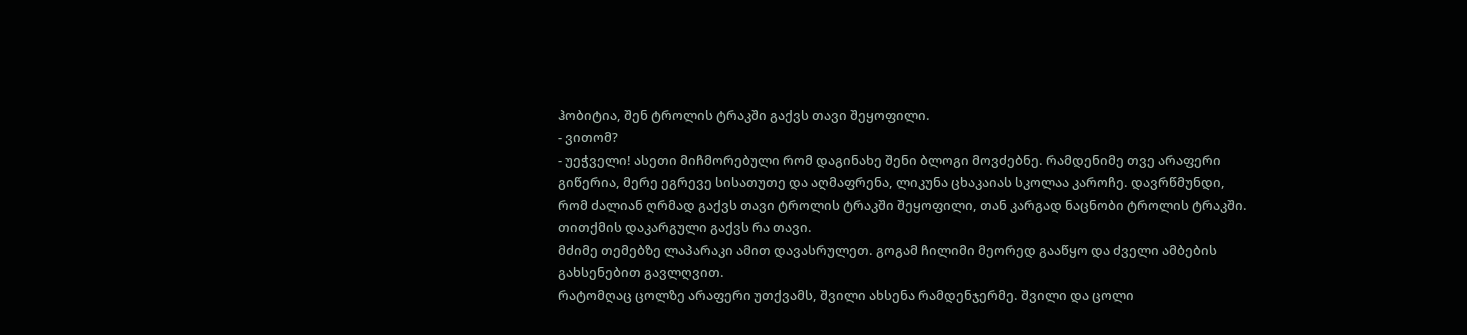ჰობიტია, შენ ტროლის ტრაკში გაქვს თავი შეყოფილი.
- ვითომ?
- უეჭველი! ასეთი მიჩმორებული რომ დაგინახე შენი ბლოგი მოვძებნე. რამდენიმე თვე არაფერი გიწერია, მერე ეგრევე სისათუთე და აღმაფრენა, ლიკუნა ცხაკაიას სკოლაა კაროჩე. დავრწმუნდი, რომ ძალიან ღრმად გაქვს თავი ტროლის ტრაკში შეყოფილი, თან კარგად ნაცნობი ტროლის ტრაკში. თითქმის დაკარგული გაქვს რა თავი.
მძიმე თემებზე ლაპარაკი ამით დავასრულეთ. გოგამ ჩილიმი მეორედ გააწყო და ძველი ამბების გახსენებით გავლღვით.
რატომღაც ცოლზე არაფერი უთქვამს, შვილი ახსენა რამდენჯერმე. შვილი და ცოლი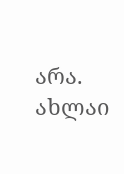არა. ახლაი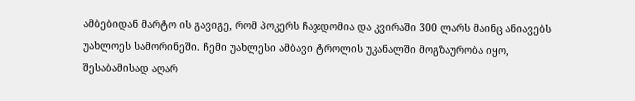ამბებიდან მარტო ის გავიგე, რომ პოკერს ჩაჯდომია და კვირაში 300 ლარს მაინც ანიავებს უახლოეს სამორინეში. ჩემი უახლესი ამბავი ტროლის უკანალში მოგზაურობა იყო, შესაბამისად აღარ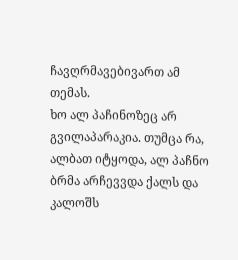ჩავღრმავებივართ ამ თემას.
ხო ალ პაჩინოზეც არ გვილაპარაკია. თუმცა რა, ალბათ იტყოდა, ალ პაჩნო ბრმა არჩევვდა ქალს და კალოშს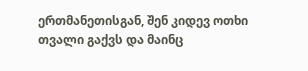ერთმანეთისგან, შენ კიდევ ოთხი თვალი გაქვს და მაინც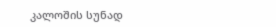კალოშის სუნად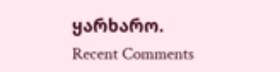ყარხარო.
Recent Comments